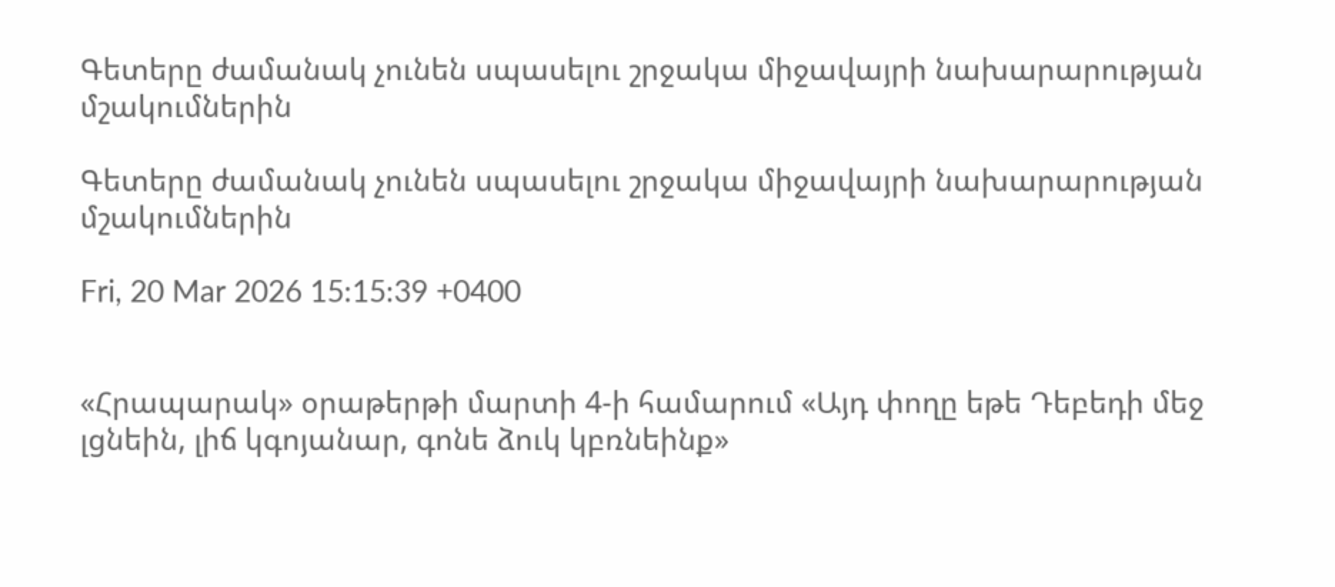Գետերը ժամանակ չունեն սպասելու շրջակա միջավայրի նախարարության մշակումներին

Գետերը ժամանակ չունեն սպասելու շրջակա միջավայրի նախարարության մշակումներին

Fri, 20 Mar 2026 15:15:39 +0400


«Հրապարակ» օրաթերթի մարտի 4-ի համարում «Այդ փողը եթե Դեբեդի մեջ լցնեին, լիճ կգոյանար, գոնե ձուկ կբռնեինք»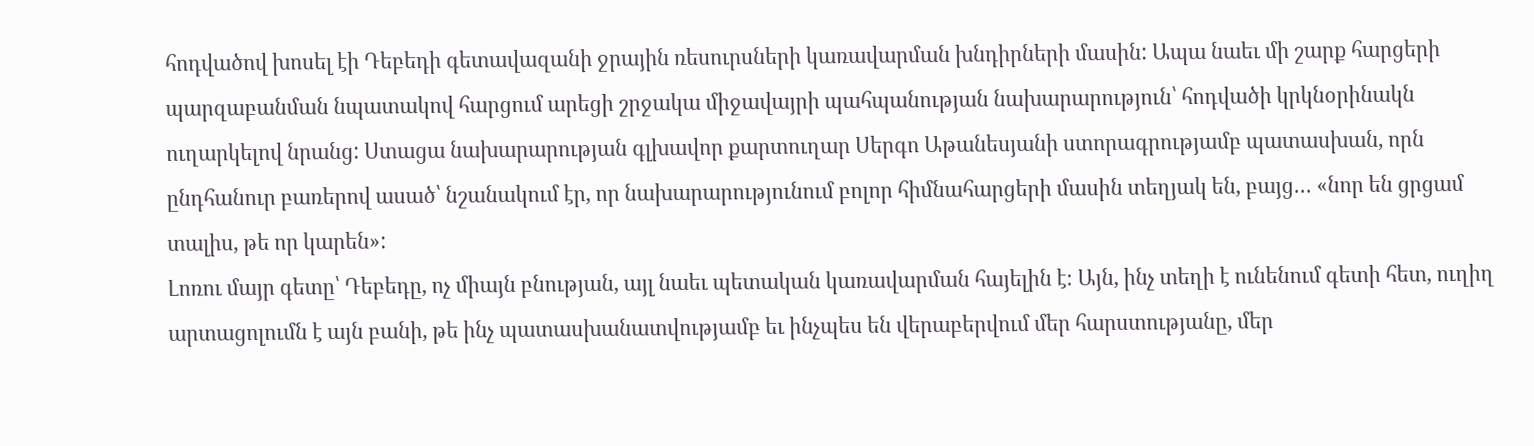հոդվածով խոսել էի Դեբեդի գետավազանի ջրային ռեսուրսների կառավարման խնդիրների մասին: Ապա նաեւ մի շարք հարցերի պարզաբանման նպատակով հարցում արեցի շրջակա միջավայրի պահպանության նախարարություն՝ հոդվածի կրկնօրինակն ուղարկելով նրանց: Ստացա նախարարության գլխավոր քարտուղար Սերգո Աթանեսյանի ստորագրությամբ պատասխան, որն ընդհանուր բառերով ասած՝ նշանակում էր, որ նախարարությունում բոլոր հիմնահարցերի մասին տեղյակ են, բայց… «նոր են ցրցամ տալիս, թե որ կարեն»:
Լոռու մայր գետը՝ Դեբեդը, ոչ միայն բնության, այլ նաեւ պետական կառավարման հայելին է։ Այն, ինչ տեղի է ունենում գետի հետ, ուղիղ արտացոլումն է այն բանի, թե ինչ պատասխանատվությամբ եւ ինչպես են վերաբերվում մեր հարստությանը, մեր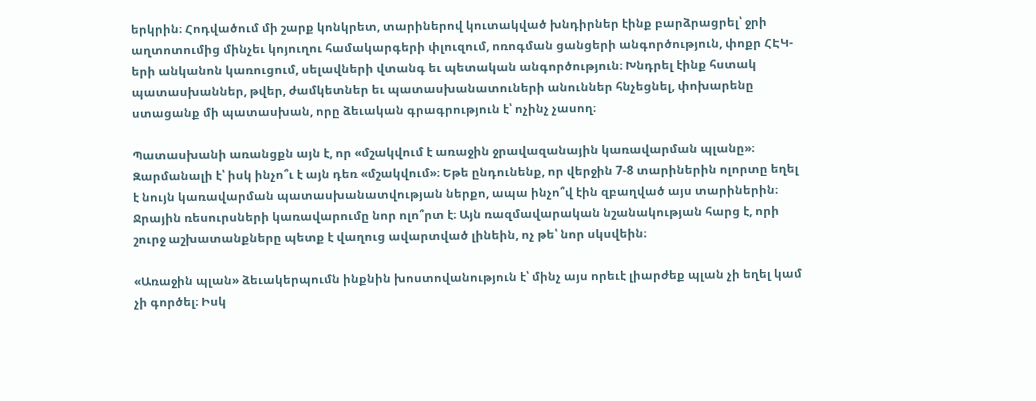երկրին։ Հոդվածում մի շարք կոնկրետ, տարիներով կուտակված խնդիրներ էինք բարձրացրել՝ ջրի աղտոտումից մինչեւ կոյուղու համակարգերի փլուզում, ոռոգման ցանցերի անգործություն, փոքր ՀԷԿ-երի անկանոն կառուցում, սելավների վտանգ եւ պետական անգործություն։ Խնդրել էինք հստակ պատասխաններ, թվեր, ժամկետներ եւ պատասխանատուների անուններ հնչեցնել, փոխարենը ստացանք մի պատասխան, որը ձեւական գրագրություն է՝ ոչինչ չասող։

Պատասխանի առանցքն այն է, որ «մշակվում է առաջին ջրավազանային կառավարման պլանը»։ Զարմանալի է՝ իսկ ինչո՞ւ է այն դեռ «մշակվում»։ Եթե ընդունենք, որ վերջին 7-8 տարիներին ոլորտը եղել է նույն կառավարման պատասխանատվության ներքո, ապա ինչո՞վ էին զբաղված այս տարիներին։ Ջրային ռեսուրսների կառավարումը նոր ոլո՞րտ է։ Այն ռազմավարական նշանակության հարց է, որի շուրջ աշխատանքները պետք է վաղուց ավարտված լինեին, ոչ թե՝ նոր սկսվեին։

«Առաջին պլան» ձեւակերպումն ինքնին խոստովանություն է՝ մինչ այս որեւէ լիարժեք պլան չի եղել կամ չի գործել։ Իսկ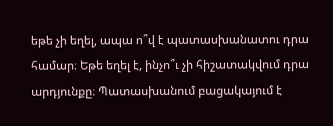եթե չի եղել, ապա ո՞վ է պատասխանատու դրա համար։ Եթե եղել է, ինչո՞ւ չի հիշատակվում դրա արդյունքը։ Պատասխանում բացակայում է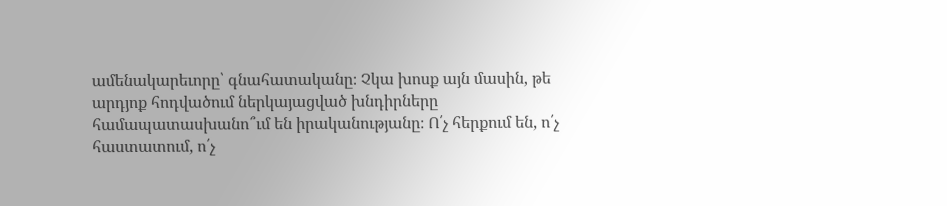ամենակարեւորը՝ գնահատականը։ Չկա խոսք այն մասին, թե արդյոք հոդվածում ներկայացված խնդիրները համապատասխանո՞ւմ են իրականությանը։ Ո՛չ հերքում են, ո՛չ հաստատում, ո՛չ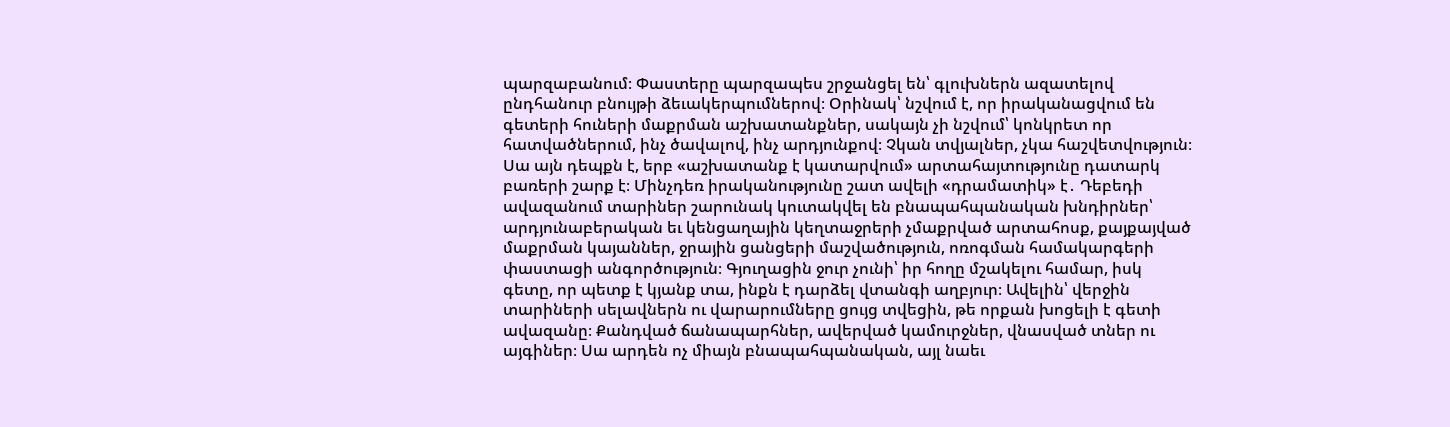պարզաբանում։ Փաստերը պարզապես շրջանցել են՝ գլուխներն ազատելով ընդհանուր բնույթի ձեւակերպումներով։ Օրինակ՝ նշվում է, որ իրականացվում են գետերի հուների մաքրման աշխատանքներ, սակայն չի նշվում՝ կոնկրետ որ հատվածներում, ինչ ծավալով, ինչ արդյունքով։ Չկան տվյալներ, չկա հաշվետվություն։ Սա այն դեպքն է, երբ «աշխատանք է կատարվում» արտահայտությունը դատարկ բառերի շարք է։ Մինչդեռ իրականությունը շատ ավելի «դրամատիկ» է․ Դեբեդի ավազանում տարիներ շարունակ կուտակվել են բնապահպանական խնդիրներ՝ արդյունաբերական եւ կենցաղային կեղտաջրերի չմաքրված արտահոսք, քայքայված մաքրման կայաններ, ջրային ցանցերի մաշվածություն, ոռոգման համակարգերի փաստացի անգործություն։ Գյուղացին ջուր չունի՝ իր հողը մշակելու համար, իսկ գետը, որ պետք է կյանք տա, ինքն է դարձել վտանգի աղբյուր։ Ավելին՝ վերջին տարիների սելավներն ու վարարումները ցույց տվեցին, թե որքան խոցելի է գետի ավազանը։ Քանդված ճանապարհներ, ավերված կամուրջներ, վնասված տներ ու այգիներ։ Սա արդեն ոչ միայն բնապահպանական, այլ նաեւ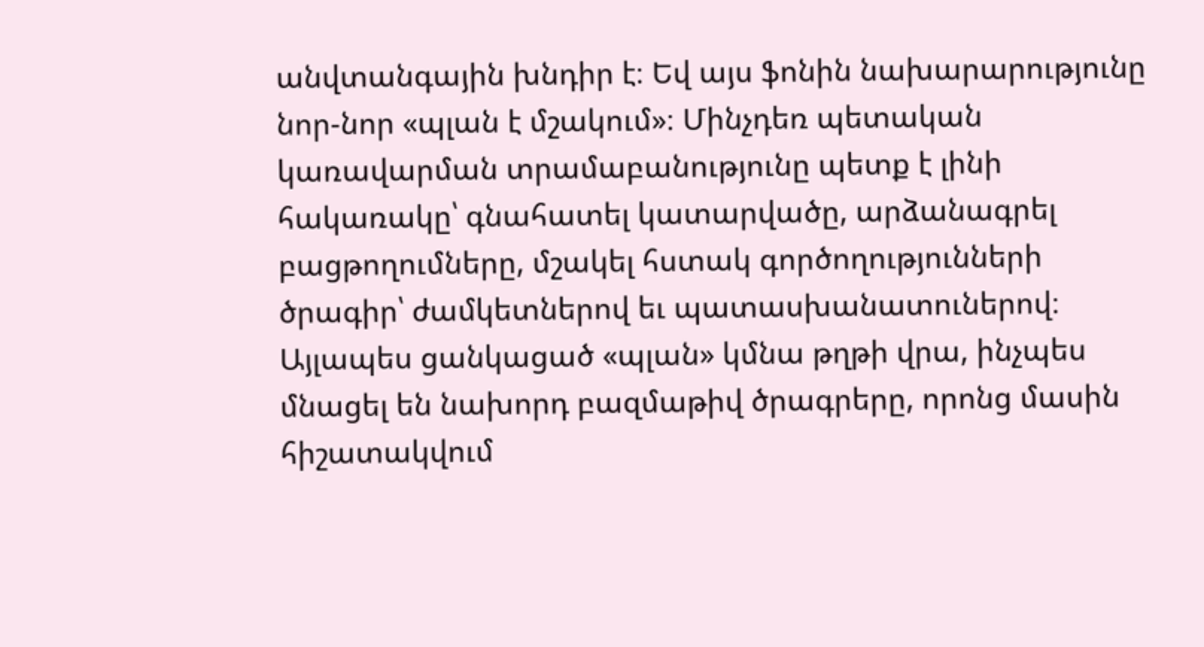անվտանգային խնդիր է։ Եվ այս ֆոնին նախարարությունը նոր-նոր «պլան է մշակում»։ Մինչդեռ պետական կառավարման տրամաբանությունը պետք է լինի հակառակը՝ գնահատել կատարվածը, արձանագրել բացթողումները, մշակել հստակ գործողությունների ծրագիր՝ ժամկետներով եւ պատասխանատուներով։ Այլապես ցանկացած «պլան» կմնա թղթի վրա, ինչպես մնացել են նախորդ բազմաթիվ ծրագրերը, որոնց մասին հիշատակվում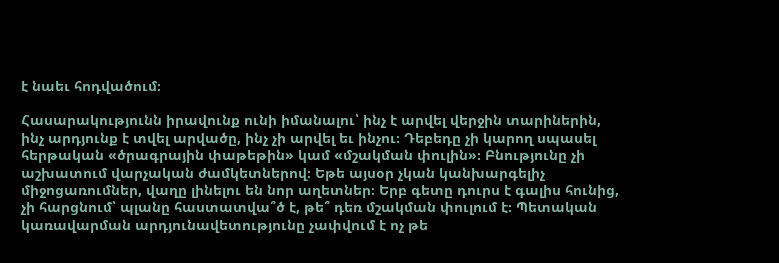է նաեւ հոդվածում։

Հասարակությունն իրավունք ունի իմանալու՝ ինչ է արվել վերջին տարիներին, ինչ արդյունք է տվել արվածը, ինչ չի արվել եւ ինչու։ Դեբեդը չի կարող սպասել հերթական «ծրագրային փաթեթին» կամ «մշակման փուլին»։ Բնությունը չի աշխատում վարչական ժամկետներով։ Եթե այսօր չկան կանխարգելիչ միջոցառումներ, վաղը լինելու են նոր աղետներ։ Երբ գետը դուրս է գալիս հունից, չի հարցնում՝ պլանը հաստատվա՞ծ է, թե՞ դեռ մշակման փուլում է։ Պետական կառավարման արդյունավետությունը չափվում է ոչ թե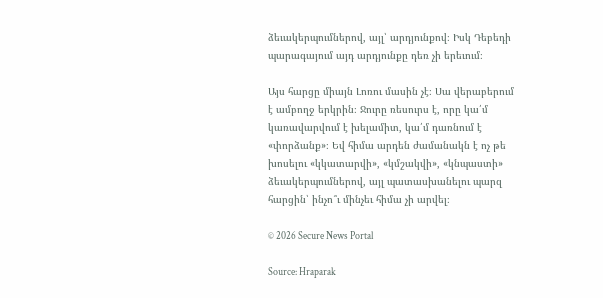ձեւակերպումներով, այլ՝ արդյունքով։ Իսկ Դեբեդի պարագայում այդ արդյունքը դեռ չի երեւում։

Այս հարցը միայն Լոռու մասին չէ։ Սա վերաբերում է ամբողջ երկրին։ Ջուրը ռեսուրս է, որը կա՛մ կառավարվում է խելամիտ, կա՛մ դառնում է «փորձանք»։ Եվ հիմա արդեն ժամանակն է ոչ թե խոսելու «կկատարվի», «կմշակվի», «կնպաստի» ձեւակերպումներով, այլ պատասխանելու պարզ հարցին՝ ինչո՞ւ մինչեւ հիմա չի արվել։

© 2026 Secure News Portal

Source: Hraparak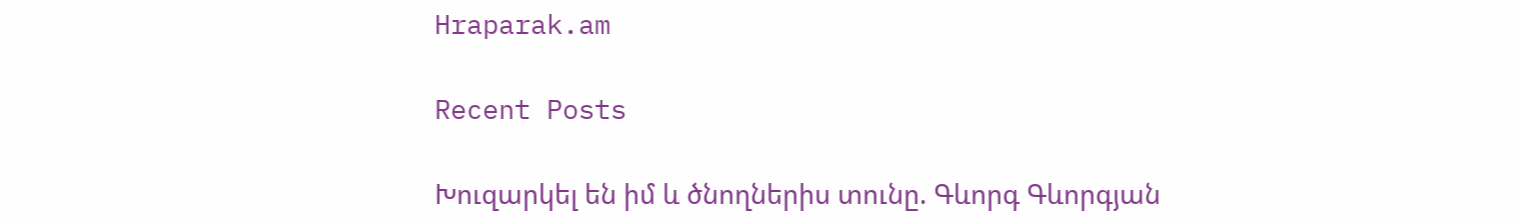Hraparak.am

Recent Posts

Խուզարկել են իմ և ծնողներիս տունը. Գևորգ Գևորգյան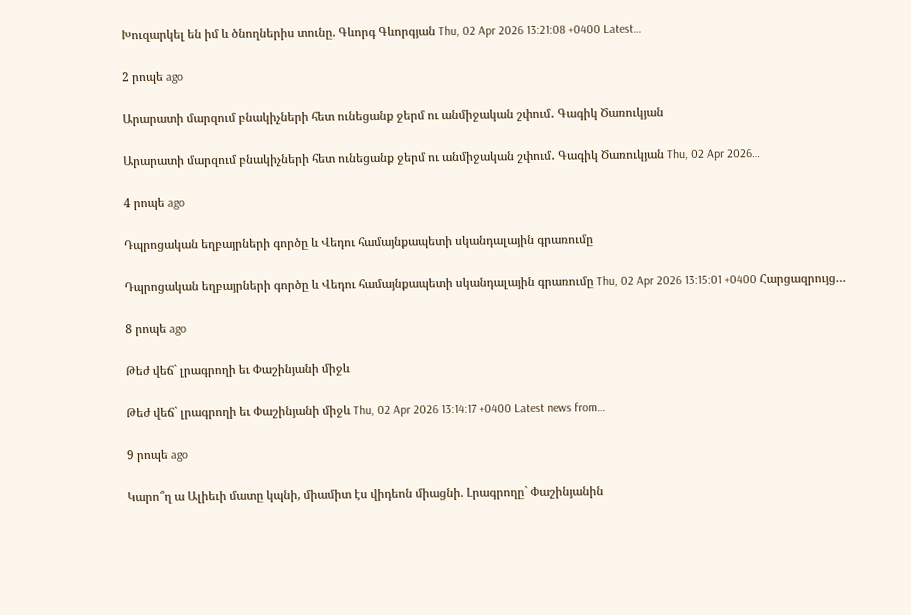Խուզարկել են իմ և ծնողներիս տունը. Գևորգ Գևորգյան Thu, 02 Apr 2026 13:21:08 +0400 Latest…

2 րոպե ago

Արարատի մարզում բնակիչների հետ ունեցանք ջերմ ու անմիջական շփում․ Գագիկ Ծառուկյան

Արարատի մարզում բնակիչների հետ ունեցանք ջերմ ու անմիջական շփում․ Գագիկ Ծառուկյան Thu, 02 Apr 2026…

4 րոպե ago

Դպրոցական եղբայրների գործը և Վեդու համայնքապետի սկանդալային գրառումը

Դպրոցական եղբայրների գործը և Վեդու համայնքապետի սկանդալային գրառումը Thu, 02 Apr 2026 13:15:01 +0400 Հարցազրույց…

8 րոպե ago

Թեժ վեճ` լրագրողի եւ Փաշինյանի միջև

Թեժ վեճ` լրագրողի եւ Փաշինյանի միջև Thu, 02 Apr 2026 13:14:17 +0400 Latest news from…

9 րոպե ago

Կարո՞ղ ա Ալիեւի մատը կպնի, միամիտ էս վիդեոն միացնի. Լրագրողը` Փաշինյանին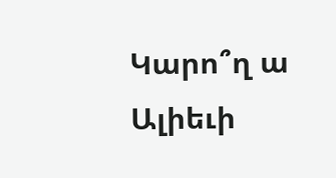Կարո՞ղ ա Ալիեւի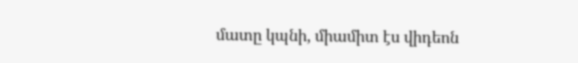մատը կպնի, միամիտ էս վիդեոն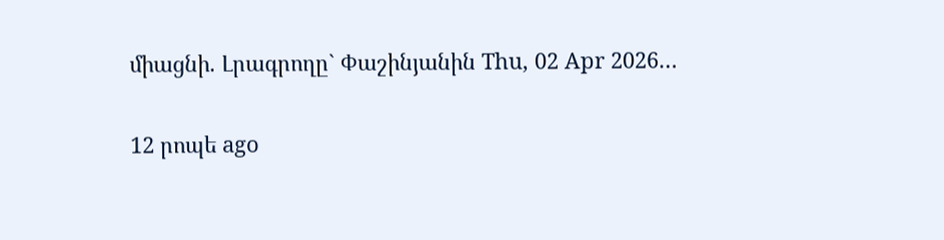միացնի. Լրագրողը` Փաշինյանին Thu, 02 Apr 2026…

12 րոպե ago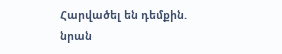Հարվածել են դեմքին. նրան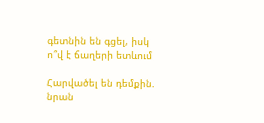գետնին են գցել, իսկ ո՞վ է ճաղերի ետևում

Հարվածել են դեմքին. նրան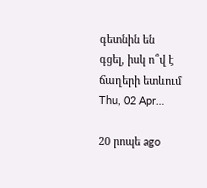գետնին են գցել, իսկ ո՞վ է ճաղերի ետևում Thu, 02 Apr…

20 րոպե ago